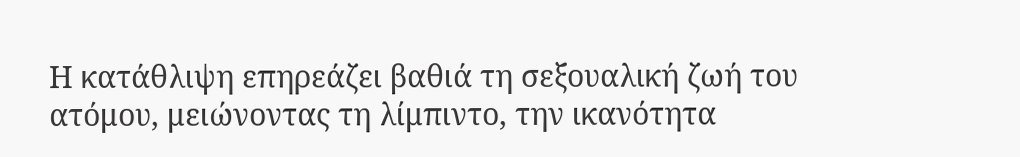Η κατάθλιψη επηρεάζει βαθιά τη σεξουαλική ζωή του ατόμου, μειώνοντας τη λίμπιντο, την ικανότητα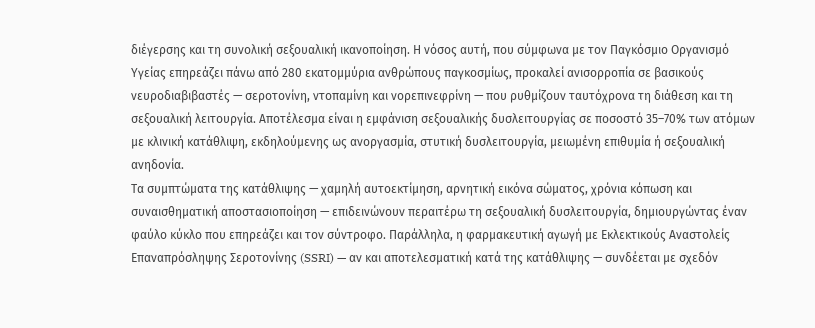διέγερσης και τη συνολική σεξουαλική ικανοποίηση. Η νόσος αυτή, που σύμφωνα με τον Παγκόσμιο Οργανισμό Υγείας επηρεάζει πάνω από 280 εκατομμύρια ανθρώπους παγκοσμίως, προκαλεί ανισορροπία σε βασικούς νευροδιαβιβαστές — σεροτονίνη, ντοπαμίνη και νορεπινεφρίνη — που ρυθμίζουν ταυτόχρονα τη διάθεση και τη σεξουαλική λειτουργία. Αποτέλεσμα είναι η εμφάνιση σεξουαλικής δυσλειτουργίας σε ποσοστό 35–70% των ατόμων με κλινική κατάθλιψη, εκδηλούμενης ως ανοργασμία, στυτική δυσλειτουργία, μειωμένη επιθυμία ή σεξουαλική ανηδονία.
Τα συμπτώματα της κατάθλιψης — χαμηλή αυτοεκτίμηση, αρνητική εικόνα σώματος, χρόνια κόπωση και συναισθηματική αποστασιοποίηση — επιδεινώνουν περαιτέρω τη σεξουαλική δυσλειτουργία, δημιουργώντας έναν φαύλο κύκλο που επηρεάζει και τον σύντροφο. Παράλληλα, η φαρμακευτική αγωγή με Εκλεκτικούς Αναστολείς Επαναπρόσληψης Σεροτονίνης (SSRI) — αν και αποτελεσματική κατά της κατάθλιψης — συνδέεται με σχεδόν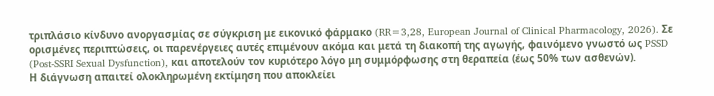τριπλάσιο κίνδυνο ανοργασμίας σε σύγκριση με εικονικό φάρμακο (RR=3,28, European Journal of Clinical Pharmacology, 2026). Σε ορισμένες περιπτώσεις, οι παρενέργειες αυτές επιμένουν ακόμα και μετά τη διακοπή της αγωγής, φαινόμενο γνωστό ως PSSD (Post-SSRI Sexual Dysfunction), και αποτελούν τον κυριότερο λόγο μη συμμόρφωσης στη θεραπεία (έως 50% των ασθενών).
Η διάγνωση απαιτεί ολοκληρωμένη εκτίμηση που αποκλείει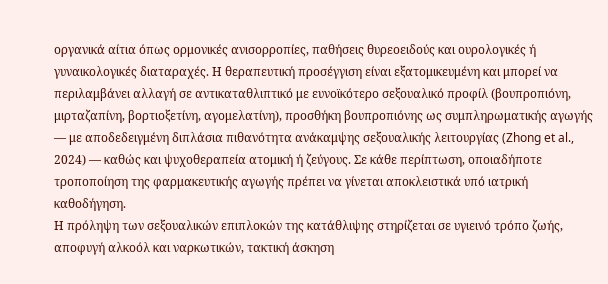οργανικά αίτια όπως ορμονικές ανισορροπίες, παθήσεις θυρεοειδούς και ουρολογικές ή γυναικολογικές διαταραχές. Η θεραπευτική προσέγγιση είναι εξατομικευμένη και μπορεί να περιλαμβάνει αλλαγή σε αντικαταθλιπτικό με ευνοϊκότερο σεξουαλικό προφίλ (βουπροπιόνη, μιρταζαπίνη, βορτιοξετίνη, αγομελατίνη), προσθήκη βουπροπιόνης ως συμπληρωματικής αγωγής — με αποδεδειγμένη διπλάσια πιθανότητα ανάκαμψης σεξουαλικής λειτουργίας (Zhong et al., 2024) — καθώς και ψυχοθεραπεία ατομική ή ζεύγους. Σε κάθε περίπτωση, οποιαδήποτε τροποποίηση της φαρμακευτικής αγωγής πρέπει να γίνεται αποκλειστικά υπό ιατρική καθοδήγηση.
Η πρόληψη των σεξουαλικών επιπλοκών της κατάθλιψης στηρίζεται σε υγιεινό τρόπο ζωής, αποφυγή αλκοόλ και ναρκωτικών, τακτική άσκηση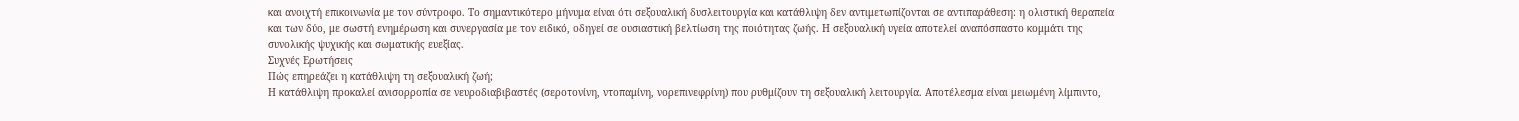και ανοιχτή επικοινωνία με τον σύντροφο. Το σημαντικότερο μήνυμα είναι ότι σεξουαλική δυσλειτουργία και κατάθλιψη δεν αντιμετωπίζονται σε αντιπαράθεση: η ολιστική θεραπεία και των δύο, με σωστή ενημέρωση και συνεργασία με τον ειδικό, οδηγεί σε ουσιαστική βελτίωση της ποιότητας ζωής. Η σεξουαλική υγεία αποτελεί αναπόσπαστο κομμάτι της συνολικής ψυχικής και σωματικής ευεξίας.
Συχνές Ερωτήσεις
Πώς επηρεάζει η κατάθλιψη τη σεξουαλική ζωή;
Η κατάθλιψη προκαλεί ανισορροπία σε νευροδιαβιβαστές (σεροτονίνη, ντοπαμίνη, νορεπινεφρίνη) που ρυθμίζουν τη σεξουαλική λειτουργία. Αποτέλεσμα είναι μειωμένη λίμπιντο,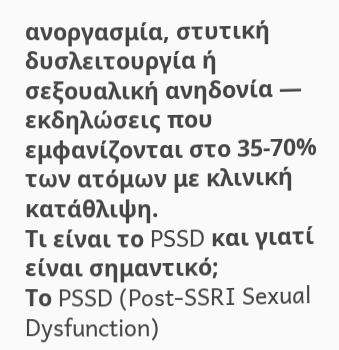ανοργασμία, στυτική δυσλειτουργία ή σεξουαλική ανηδονία — εκδηλώσεις που εμφανίζονται στο 35-70% των ατόμων με κλινική κατάθλιψη.
Τι είναι το PSSD και γιατί είναι σημαντικό;
Το PSSD (Post-SSRI Sexual Dysfunction)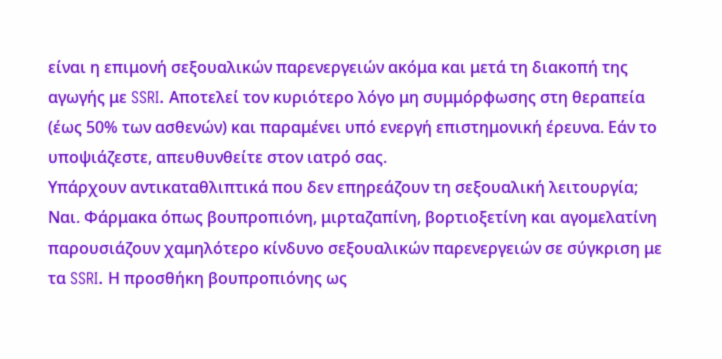είναι η επιμονή σεξουαλικών παρενεργειών ακόμα και μετά τη διακοπή της αγωγής με SSRI. Αποτελεί τον κυριότερο λόγο μη συμμόρφωσης στη θεραπεία (έως 50% των ασθενών) και παραμένει υπό ενεργή επιστημονική έρευνα. Εάν το υποψιάζεστε, απευθυνθείτε στον ιατρό σας.
Υπάρχουν αντικαταθλιπτικά που δεν επηρεάζουν τη σεξουαλική λειτουργία;
Ναι. Φάρμακα όπως βουπροπιόνη, μιρταζαπίνη, βορτιοξετίνη και αγομελατίνη παρουσιάζουν χαμηλότερο κίνδυνο σεξουαλικών παρενεργειών σε σύγκριση με τα SSRI. Η προσθήκη βουπροπιόνης ως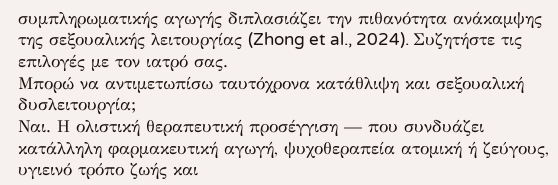συμπληρωματικής αγωγής διπλασιάζει την πιθανότητα ανάκαμψης της σεξουαλικής λειτουργίας (Zhong et al., 2024). Συζητήστε τις επιλογές με τον ιατρό σας.
Μπορώ να αντιμετωπίσω ταυτόχρονα κατάθλιψη και σεξουαλική δυσλειτουργία;
Ναι. Η ολιστική θεραπευτική προσέγγιση — που συνδυάζει κατάλληλη φαρμακευτική αγωγή, ψυχοθεραπεία ατομική ή ζεύγους, υγιεινό τρόπο ζωής και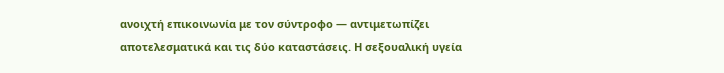ανοιχτή επικοινωνία με τον σύντροφο — αντιμετωπίζει αποτελεσματικά και τις δύο καταστάσεις. Η σεξουαλική υγεία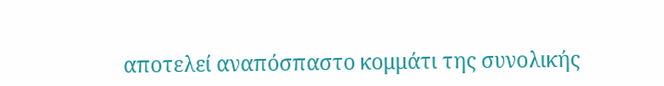αποτελεί αναπόσπαστο κομμάτι της συνολικής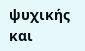ψυχικής και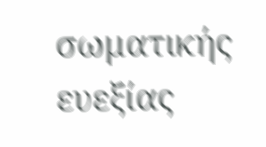σωματικής ευεξίας